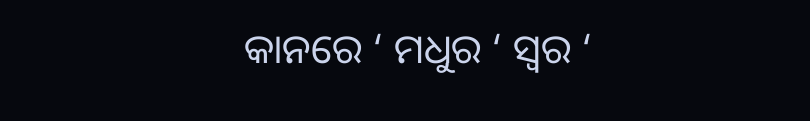କାନରେ ‘ ମଧୁର ‘ ସ୍ଵର ‘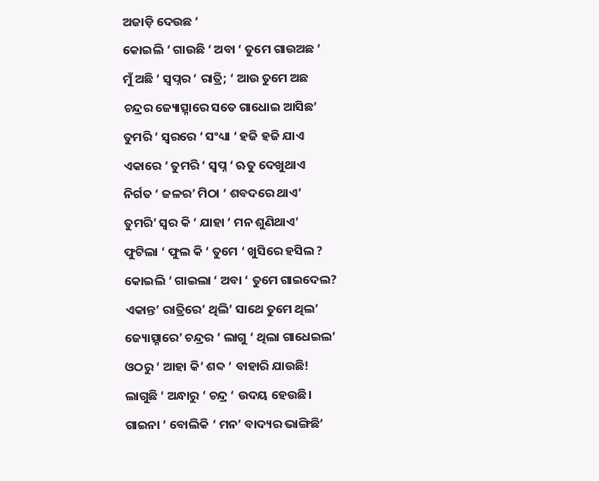ଅଜାଡ଼ି ଦେଉଛ ‘
କୋଇଲି ‘ ଗାଉଛି ‘ ଅବା ‘ ତୁମେ ଗାଉଅଛ ‘
ମୁଁ ଅଛି ‘ ସ୍ଵପ୍ନର ‘ ରାତ୍ରି; ‘ ଆଉ ତୁମେ ଅଛ
ଚନ୍ଦ୍ରର ଜ୍ୟୋତ୍ସ୍ନାରେ ସତେ ଗାଧୋଇ ଆସିଛ’
ତୁମରି ‘ ସ୍ଵରରେ ‘ ସଂଧ୍ୟା ‘ ହଜି ହଜି ଯାଏ
ଏକାରେ ‘ ତୁମରି ‘ ସ୍ଵପ୍ନ ‘ ଋତୁ ଦେଖୁଥାଏ
ନିର୍ଗତ ‘ ଜଳର’ ମିଠା ‘ ଶବଦରେ ଥାଏ’
ତୁମରି’ ସ୍ଵର କି ‘ ଯାହା ‘ ମନ ଶୁଣିଥାଏ’
ଫୁଟିଲା ‘ ଫୁଲ କି ‘ ତୁମେ ‘ ଖୁସିରେ ହସିଲ ?
କୋଇଲି ‘ ଗାଇଲା ‘ ଅବା ‘ ତୁମେ ଗାଇଦେଲ?
ଏକାନ୍ତ’ ରାତ୍ରିରେ’ ଥିଲି’ ସାଥେ ତୁମେ ଥିଲ’
ଜ୍ୟୋତ୍ସ୍ନାରେ’ ଚନ୍ଦ୍ରର ‘ ଲାଗୁ ‘ ଥିଲା ଗାଧେଇଲ’
ଓଠରୁ ‘ ଆହା କି’ ଶବ୍ଦ ‘ ବାହାରି ଯାଉଛି!
ଲାଗୁଛି ‘ ଅନ୍ଧାରୁ ‘ ଚନ୍ଦ୍ର ‘ ଉଦୟ ହେଉଛି।
ଗାଇନା ‘ ବୋଲିକି ‘ ମନ’ ବାଦ୍ୟର ଭାଙ୍ଗିଛି’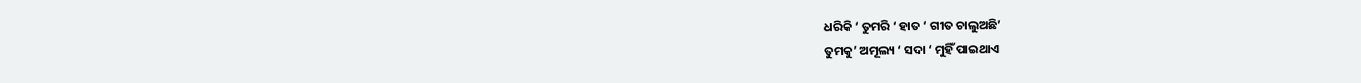ଧରିକି ‘ ତୁମରି ‘ ହାତ ‘ ଗୀତ ଚାଲୁଅଛି’
ତୁମକୁ’ ଅମୂଲ୍ୟ ‘ ସଦା ‘ ମୁହିଁ ପାଇଥାଏ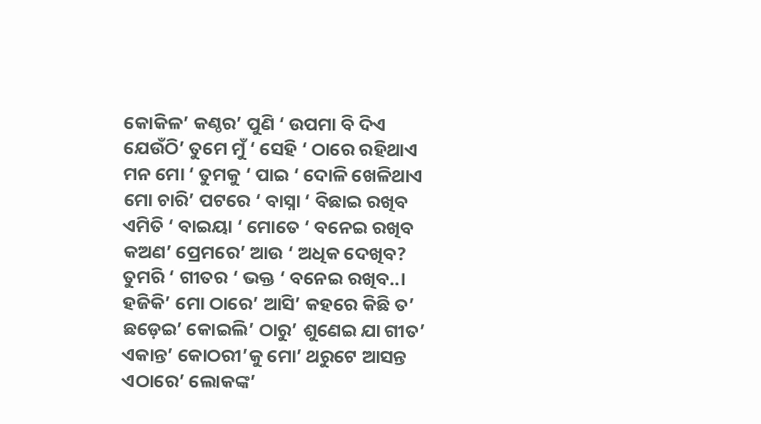କୋକିଳ’ କଣ୍ଠର’ ପୁଣି ‘ ଉପମା ବି ଦିଏ
ଯେଉଁଠି’ ତୁମେ ମୁଁ ‘ ସେହି ‘ ଠାରେ ରହିଥାଏ
ମନ ମୋ ‘ ତୁମକୁ ‘ ପାଇ ‘ ଦୋଳି ଖେଳିଥାଏ
ମୋ ଚାରି’ ପଟରେ ‘ ବାସ୍ନା ‘ ବିଛାଇ ରଖିବ
ଏମିତି ‘ ବାଇୟା ‘ ମୋତେ ‘ ବନେଇ ରଖିବ
କଅଣ’ ପ୍ରେମରେ’ ଆଉ ‘ ଅଧିକ ଦେଖିବ?
ତୁମରି ‘ ଗୀତର ‘ ଭକ୍ତ ‘ ବନେଇ ରଖିବ..।
ହଜିକି’ ମୋ ଠାରେ’ ଆସି’ କହରେ କିଛି ତ’
ଛଡ଼େଇ’ କୋଇଲି’ ଠାରୁ’ ଶୁଣେଇ ଯା ଗୀତ’
ଏକାନ୍ତ’ କୋଠରୀ’କୁ ମୋ’ ଥରୁଟେ ଆସନ୍ତ
ଏଠାରେ’ ଲୋକଙ୍କ’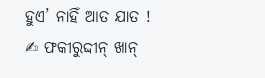ହୁଏ’ ନାହିଁ ଆତ ଯାତ !
✍ ଫକୀରୁଦ୍ଦୀନ୍ ଖାନ୍